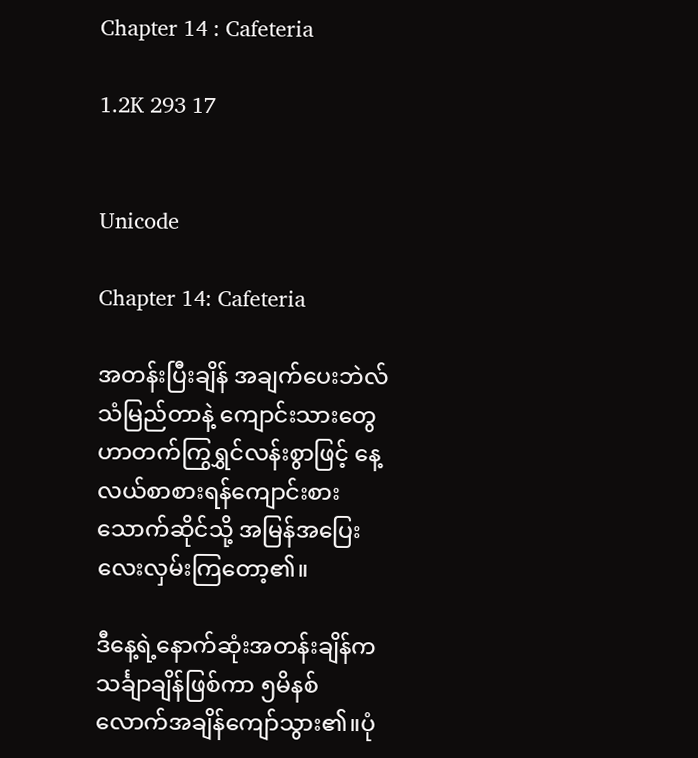Chapter 14 : Cafeteria

1.2K 293 17


Unicode

Chapter 14: Cafeteria

အတန်းပြီးချိန် အချက်ပေးဘဲလ်သံမြည်တာနဲ့ ကျောင်းသားတွေဟာတက်ကြွရွှင်လန်းစွာဖြင့် နေ့လယ်စာစားရန်ကျောင်းစားသောက်ဆိုင်သို့ အမြန်အပြေးလေးလှမ်းကြတော့၏။

ဒီနေ့ရဲ့နောက်ဆုံးအတန်းချိန်က သင်္ချာချိန်ဖြစ်ကာ ၅မိနစ်လောက်အချိန်ကျော်သွား၏။ပုံ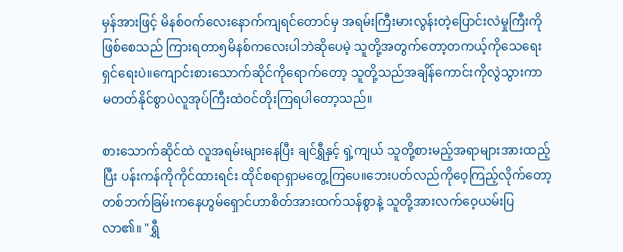မှန်အားဖြင့် မိနစ်ဝက်လေးနောက်ကျရင်တောင်မှ အရမ်းကြီးမားလွန်းတဲ့ပြောင်းလဲမှုကြီးကိုဖြစ်စေသည် ကြားရတာ၅မိနစ်ကလေးပါဘဲဆိုပေမဲ့ သူတို့အတွက်တော့တကယ့်ကိုသေရေးရှင်ရေးပဲ။ကျောင်းစားသောက်ဆိုင်ကိုရောက်တော့ သူတို့သည်အချိန်ကောင်းကိုလွဲသွားကာ မတတ်နိုင်စွာပဲလူအုပ်ကြီးထဲဝင်တိုးကြရပါတော့သည်။

စားသောက်ဆိုင်ထဲ လူအရမ်းများနေပြီး ချင်ရွှီနှင့် ရှဲ့ကျယ် သူတို့စားမည့်အရာများအားထည့်ပြီး ပန်းကန်ကိုကိုင်ထားရင်း ထိုင်စရာရှာမတွေ့ကြပေ။ဘေးပတ်လည်ကိုဝေ့ကြည့်လိုက်တော့ တစ်ဘက်ခြမ်းကနေဟွမ်ရှောင်ဟာစိတ်အားထက်သန်စွာနဲ့ သူတို့အားလက်ဝေ့ယမ်းပြလာ၏။ "ရွှီ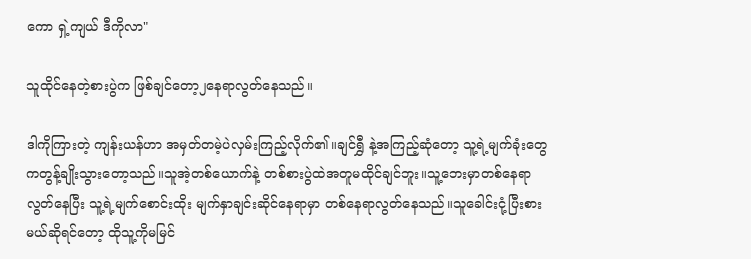ကော ရှဲ့ကျယ် ဒီကိုလာ"

သူထိုင်နေတဲ့စားပွဲက ဖြစ်ချင်တော့၂နေရာလွတ်နေသည်။

ဒါကိုကြားတဲ့ ကျန်းယန်ဟာ အမှတ်တမဲ့ပဲလှမ်းကြည့်လိုက်၏။ချင်ရွှီ နဲ့အကြည့်ဆုံတော့ သူ့ရဲ့မျက်ခုံးတွေကတွန့်ချိုးသွားတော့သည်။သူအဲ့တစ်ယောက်နဲ့ တစ်စားပွဲထဲအတူမထိုင်ချင်ဘူး။သူ့ဘေးမှာတစ်နေရာလွတ်နေပြီး သူ့ရဲ့မျက်စောင်းထိုး မျက်နှာချင်းဆိုင်နေရာမှာ တစ်နေရာလွတ်နေသည်။သူခေါင်းငုံ့ပြီးစားမယ်ဆိုရင်တော့ ထိုသူ့ကိုမမြင်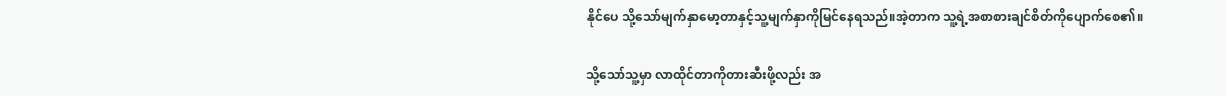နိုင်ပေ သို့သော်မျက်နှာမော့တာနှင့်သူ့မျက်နှာကိုမြင်နေရသည်။အဲ့တာက သူ့ရဲ့အစာစားချင်စိတ်ကိုပျောက်စေ၏။

သို့သော်သူ့မှာ လာထိုင်တာကိုတားဆီးဖို့လည်း အ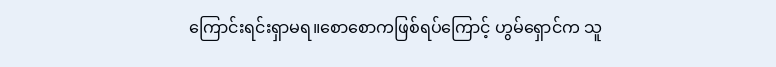ကြောင်းရင်းရှာမရ။စောစောကဖြစ်ရပ်ကြောင့် ဟွမ်ရှောင်က သူ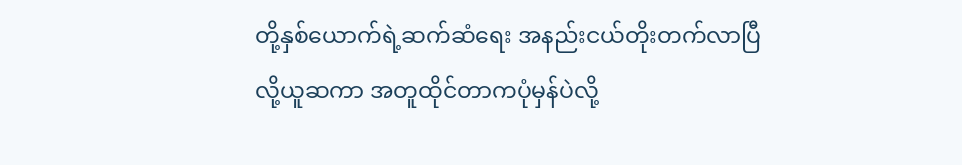တို့နှစ်ယောက်ရဲ့ဆက်ဆံရေး အနည်းငယ်တိုးတက်လာပြီလို့ယူဆကာ အတူထိုင်တာကပုံမှန်ပဲလို့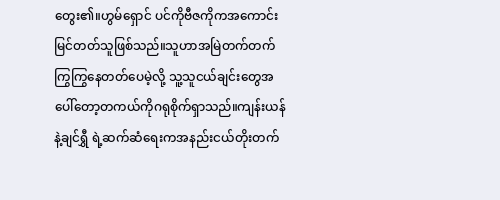တွေး၏။ဟွမ်ရှောင် ပင်ကိုဗီဇကိုကအကောင်းမြင်တတ်သူဖြစ်သည်။သူဟာအမြဲတက်တက်ကြွကြွနေတတ်ပေမဲ့လို့ သူ့သူငယ်ချင်းတွေအပေါ်တော့တကယ်ကိုဂရုစိုက်ရှာသည်။ကျန်းယန်နဲ့ချင်ရွှီ ရဲ့ဆက်ဆံရေးကအနည်းငယ်တိုးတက်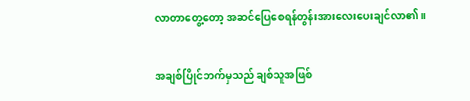လာတာတွေ့တော့ အဆင်ပြေစေရန်တွန်းအားလေးပေးချင်လာ၏။

အချစ်ပြိုင်ဘက်မှသည် ချစ်သူအဖြစ်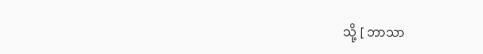သို့ [ ဘာသာ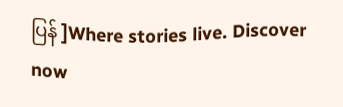ပြန် ]Where stories live. Discover now